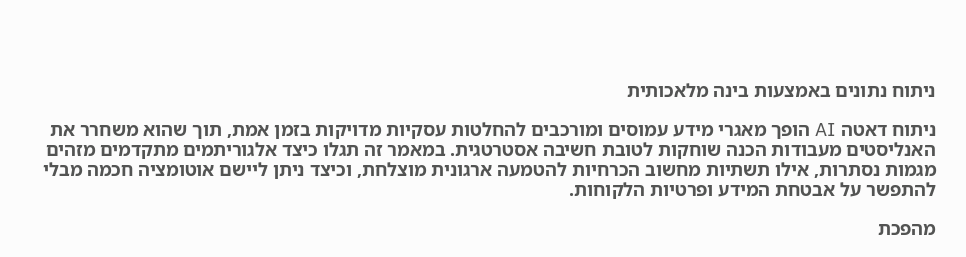ניתוח נתונים באמצעות בינה מלאכותית

ניתוח דאטה AI הופך מאגרי מידע עמוסים ומורכבים להחלטות עסקיות מדויקות בזמן אמת, תוך שהוא משחרר את האנליסטים מעבודות הכנה שוחקות לטובת חשיבה אסטרטגית. במאמר זה תגלו כיצד אלגוריתמים מתקדמים מזהים מגמות נסתרות, אילו תשתיות מחשוב הכרחיות להטמעה ארגונית מוצלחת, וכיצד ניתן ליישם אוטומציה חכמה מבלי להתפשר על אבטחת המידע ופרטיות הלקוחות.

מהפכת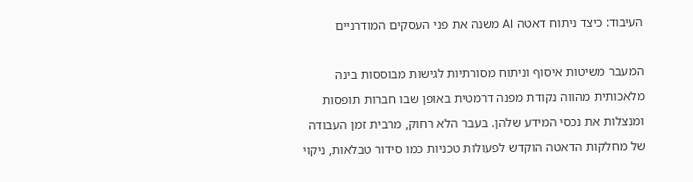העיבוד: כיצד ניתוח דאטה AI משנה את פני העסקים המודרניים

המעבר משיטות איסוף וניתוח מסורתיות לגישות מבוססות בינה מלאכותית מהווה נקודת מפנה דרמטית באופן שבו חברות תופסות ומנצלות את נכסי המידע שלהן. בעבר הלא רחוק, מרבית זמן העבודה של מחלקות הדאטה הוקדש לפעולות טכניות כמו סידור טבלאות, ניקוי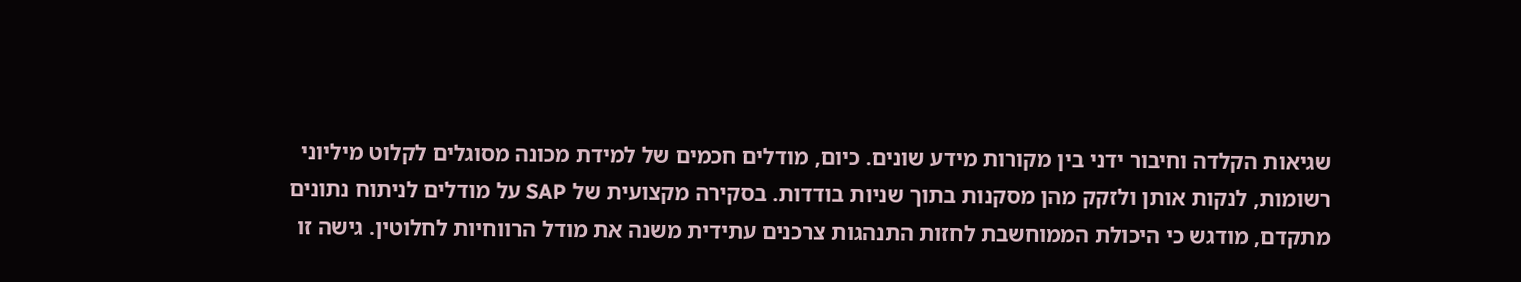שגיאות הקלדה וחיבור ידני בין מקורות מידע שונים. כיום, מודלים חכמים של למידת מכונה מסוגלים לקלוט מיליוני רשומות, לנקות אותן ולזקק מהן מסקנות בתוך שניות בודדות. בסקירה מקצועית של SAP על מודלים לניתוח נתונים מתקדם, מודגש כי היכולת הממוחשבת לחזות התנהגות צרכנים עתידית משנה את מודל הרווחיות לחלוטין. גישה זו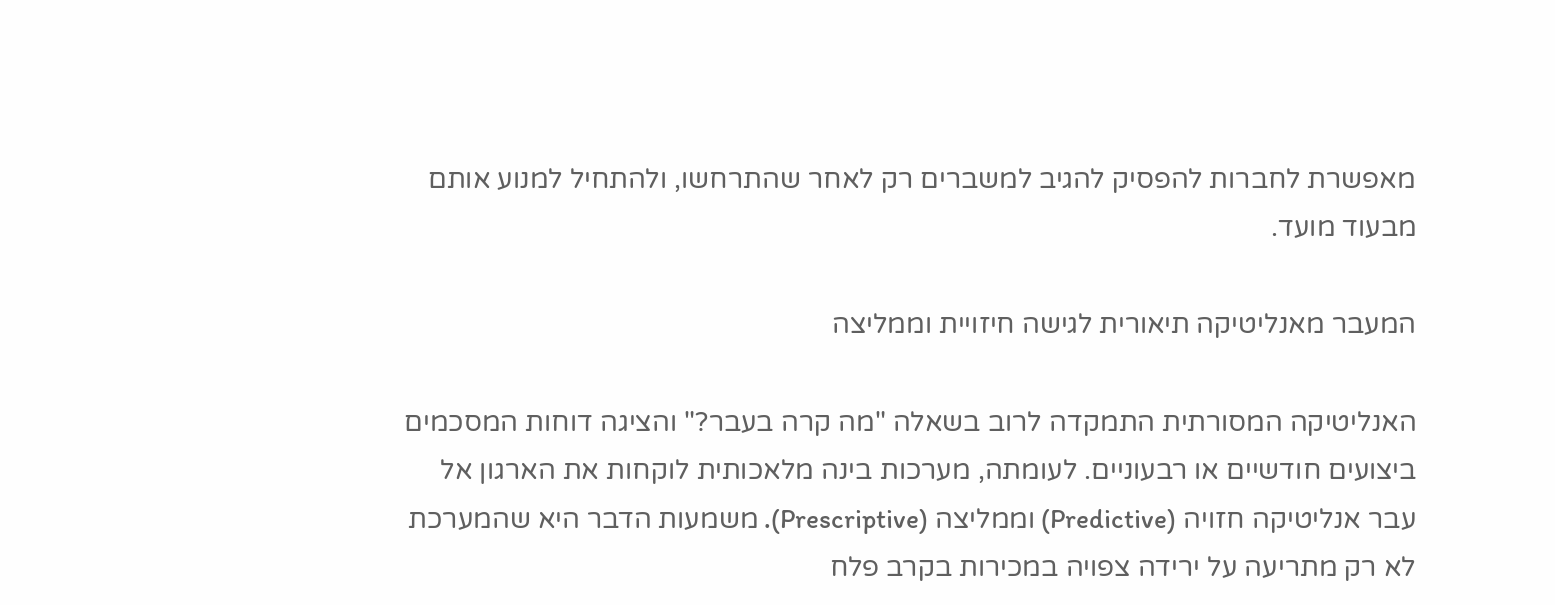מאפשרת לחברות להפסיק להגיב למשברים רק לאחר שהתרחשו, ולהתחיל למנוע אותם מבעוד מועד.

המעבר מאנליטיקה תיאורית לגישה חיזויית וממליצה

האנליטיקה המסורתית התמקדה לרוב בשאלה "מה קרה בעבר?" והציגה דוחות המסכמים ביצועים חודשיים או רבעוניים. לעומתה, מערכות בינה מלאכותית לוקחות את הארגון אל עבר אנליטיקה חזויה (Predictive) וממליצה (Prescriptive). משמעות הדבר היא שהמערכת לא רק מתריעה על ירידה צפויה במכירות בקרב פלח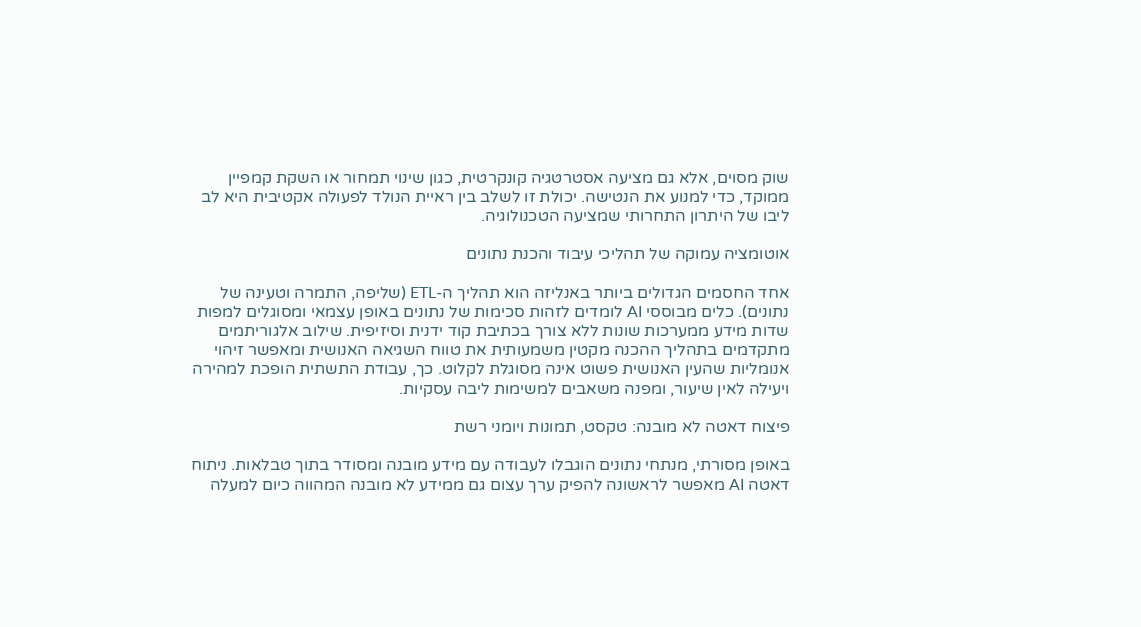שוק מסוים, אלא גם מציעה אסטרטגיה קונקרטית, כגון שינוי תמחור או השקת קמפיין ממוקד, כדי למנוע את הנטישה. יכולת זו לשלב בין ראיית הנולד לפעולה אקטיבית היא לב ליבו של היתרון התחרותי שמציעה הטכנולוגיה.

אוטומציה עמוקה של תהליכי עיבוד והכנת נתונים

אחד החסמים הגדולים ביותר באנליזה הוא תהליך ה-ETL (שליפה, התמרה וטעינה של נתונים). כלים מבוססי AI לומדים לזהות סכימות של נתונים באופן עצמאי ומסוגלים למפות שדות מידע ממערכות שונות ללא צורך בכתיבת קוד ידנית וסיזיפית. שילוב אלגוריתמים מתקדמים בתהליך ההכנה מקטין משמעותית את טווח השגיאה האנושית ומאפשר זיהוי אנומליות שהעין האנושית פשוט אינה מסוגלת לקלוט. כך, עבודת התשתית הופכת למהירה ויעילה לאין שיעור, ומפנה משאבים למשימות ליבה עסקיות.

פיצוח דאטה לא מובנה: טקסט, תמונות ויומני רשת

באופן מסורתי, מנתחי נתונים הוגבלו לעבודה עם מידע מובנה ומסודר בתוך טבלאות. ניתוח דאטה AI מאפשר לראשונה להפיק ערך עצום גם ממידע לא מובנה המהווה כיום למעלה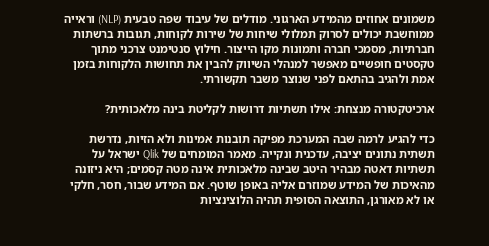משמונים אחוזים מהמידע הארגוני. מודלים של עיבוד שפה טבעית (NLP) וראייה ממוחשבת יכולים לסרוק תמלולי שיחות של שירות לקוחות, תגובות ברשתות חברתיות, מסמכי חברה ותמונות מקו הייצור. חילוץ סנטימנט צרכני מתוך טקסטים חופשיים מאפשר למנהלי השיווק להבין את תחושות הלקוחות בזמן אמת ולהגיב בהתאם לפני שנוצר משבר תקשורתי.

ארכיטקטורה מנצחת: אילו תשתיות דרושות לקליטת בינה מלאכותית?

כדי להגיע לרמה שבה המערכת מפיקה תובנות אמינות ולא הזיות, נדרשת תשתית נתונים יציבה, עדכנית ונקייה. מאמר המומחים של Qlik ישראל על תשתיות דאטה מבהיר היטב שבינה מלאכותית אינה מטה קסמים; היא ניזונה מהאיכות של המידע שמוזרם אליה באופן שוטף. אם המידע שבור, חסר, חלקי או לא מאורגן, התוצאה הסופית תהיה הלוצינציות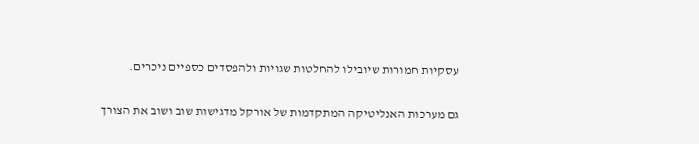עסקיות חמורות שיובילו להחלטות שגויות ולהפסדים כספיים ניכרים.

גם מערכות האנליטיקה המתקדמות של אורקל מדגישות שוב ושוב את הצורך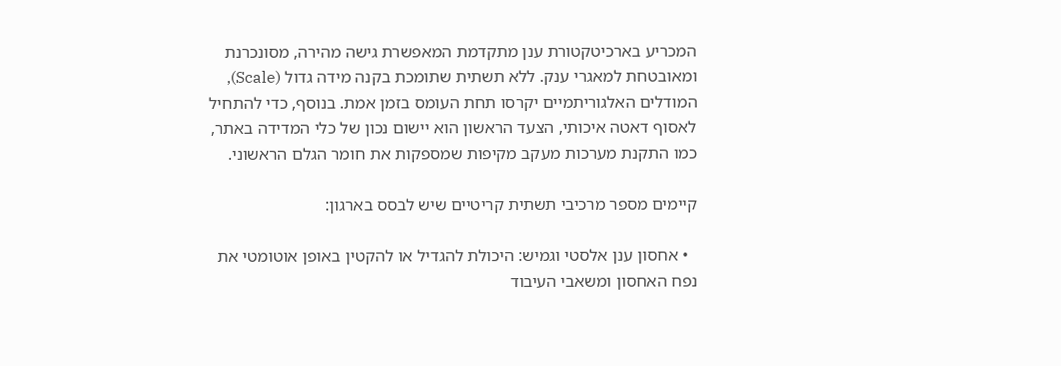המכריע בארכיטקטורת ענן מתקדמת המאפשרת גישה מהירה, מסונכרנת ומאובטחת למאגרי ענק. ללא תשתית שתומכת בקנה מידה גדול (Scale), המודלים האלגוריתמיים יקרסו תחת העומס בזמן אמת. בנוסף, כדי להתחיל לאסוף דאטה איכותי, הצעד הראשון הוא יישום נכון של כלי המדידה באתר, כמו התקנת מערכות מעקב מקיפות שמספקות את חומר הגלם הראשוני.

קיימים מספר מרכיבי תשתית קריטיים שיש לבסס בארגון:

  • אחסון ענן אלסטי וגמיש: היכולת להגדיל או להקטין באופן אוטומטי את נפח האחסון ומשאבי העיבוד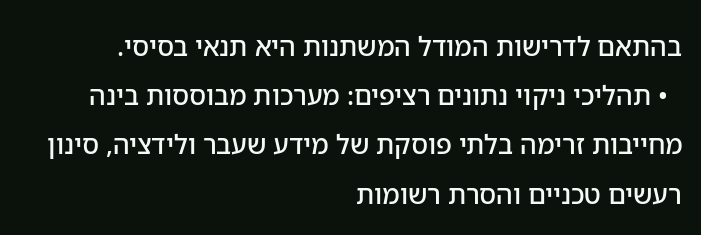בהתאם לדרישות המודל המשתנות היא תנאי בסיסי.
  • תהליכי ניקוי נתונים רציפים: מערכות מבוססות בינה מחייבות זרימה בלתי פוסקת של מידע שעבר ולידציה, סינון רעשים טכניים והסרת רשומות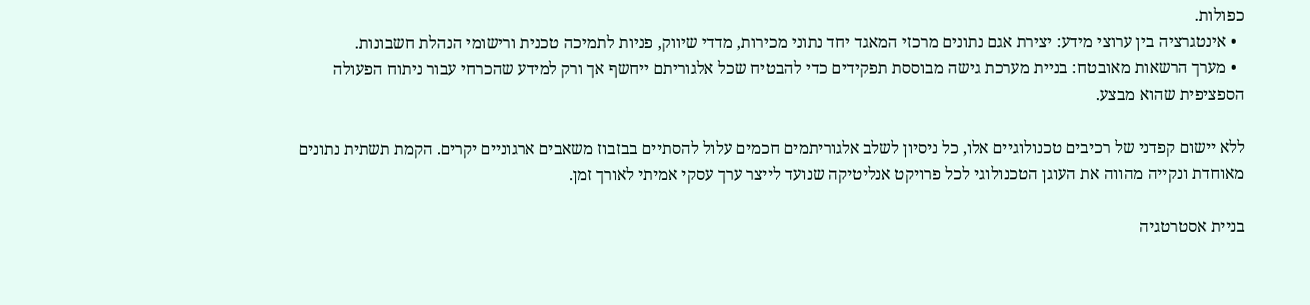כפולות.
  • אינטגרציה בין ערוצי מידע: יצירת אגם נתונים מרכזי המאגד יחד נתוני מכירות, מדדי שיווק, פניות לתמיכה טכנית ורישומי הנהלת חשבונות.
  • מערך הרשאות מאובטח: בניית מערכת גישה מבוססת תפקידים כדי להבטיח שכל אלגוריתם ייחשף אך ורק למידע שהכרחי עבור ניתוח הפעולה הספציפית שהוא מבצע.

ללא יישום קפדני של רכיבים טכנולוגיים אלו, כל ניסיון לשלב אלגוריתמים חכמים עלול להסתיים בבזבוז משאבים ארגוניים יקרים. הקמת תשתית נתונים מאוחדת ונקייה מהווה את העוגן הטכנולוגי לכל פרויקט אנליטיקה שנועד לייצר ערך עסקי אמיתי לאורך זמן.

בניית אסטרטגיה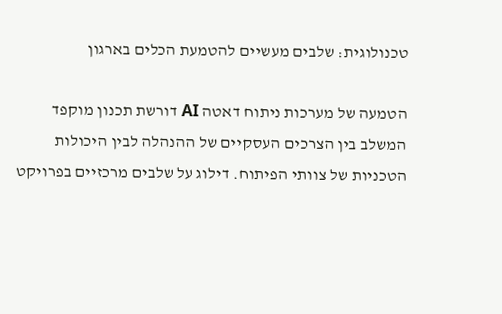טכנולוגית: שלבים מעשיים להטמעת הכלים בארגון

הטמעה של מערכות ניתוח דאטה AI דורשת תכנון מוקפד המשלב בין הצרכים העסקיים של ההנהלה לבין היכולות הטכניות של צוותי הפיתוח. דילוג על שלבים מרכזיים בפרויקט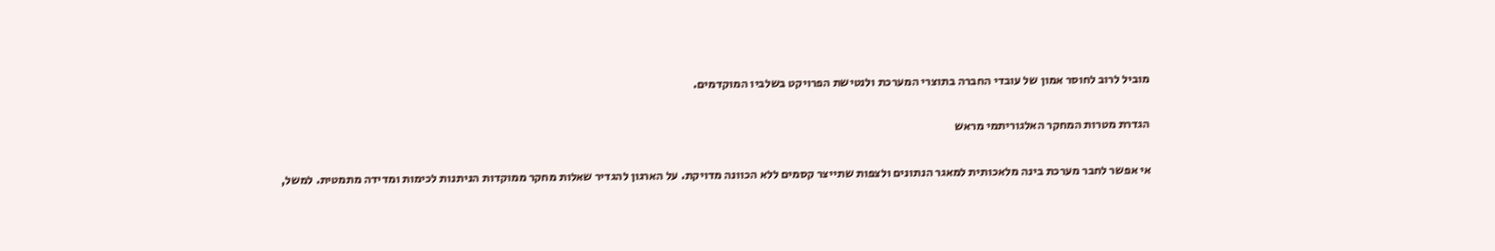מוביל לרוב לחוסר אמון של עובדי החברה בתוצרי המערכת ולנטישת הפרויקט בשלביו המוקדמים.

הגדרת מטרות המחקר האלגוריתמי מראש

אי אפשר לחבר מערכת בינה מלאכותית למאגר הנתונים ולצפות שתייצר קסמים ללא הכוונה מדויקת. על הארגון להגדיר שאלות מחקר ממוקדות הניתנות לכימות ומדידה מתמטית. למשל,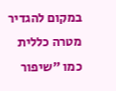במקום להגדיר מטרה כללית כמו "שיפור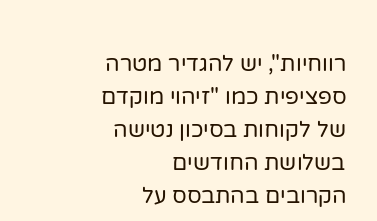רווחיות", יש להגדיר מטרה ספציפית כמו "זיהוי מוקדם של לקוחות בסיכון נטישה בשלושת החודשים הקרובים בהתבסס על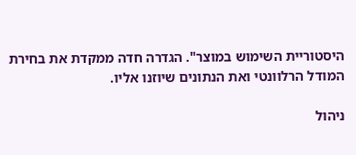היסטוריית השימוש במוצר". הגדרה חדה ממקדת את בחירת המודל הרלוונטי ואת הנתונים שיוזנו אליו.

ניהול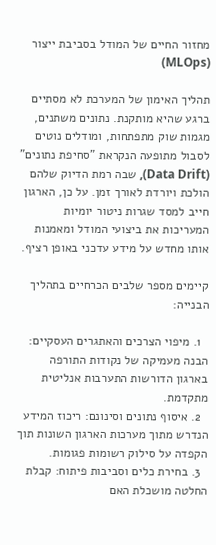מחזור החיים של המודל בסביבת ייצור (MLOps)

תהליך האימון של המערכת לא מסתיים ברגע שהיא מותקנת. נתונים משתנים, מגמות שוק מתפתחות, ומודלים נוטים לסבול מתופעה הנקראת "סחיפת נתונים" (Data Drift), שבה רמת הדיוק שלהם הולכת ויורדת לאורך זמן. על כן, הארגון חייב למסד שגרות ניטור יומיות המעריכות את ביצועי המודל ומאמנות אותו מחדש על מידע עדכני באופן רציף.

קיימים מספר שלבים הכרחיים בתהליך הבנייה:

  1. מיפוי הצרכים והאתגרים העסקיים: הבנה מעמיקה של נקודות התורפה בארגון הדורשות התערבות אנליטית מתקדמת.
  2. איסוף נתונים וסינונם: ריכוז המידע הנדרש מתוך מערכות הארגון השונות תוך הקפדה על סילוק רשומות פגומות.
  3. בחירת כלים וסביבות פיתוח: קבלת החלטה מושכלת האם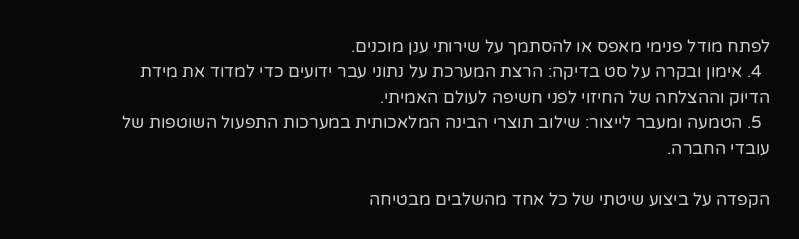לפתח מודל פנימי מאפס או להסתמך על שירותי ענן מוכנים.
  4. אימון ובקרה על סט בדיקה: הרצת המערכת על נתוני עבר ידועים כדי למדוד את מידת הדיוק וההצלחה של החיזוי לפני חשיפה לעולם האמיתי.
  5. הטמעה ומעבר לייצור: שילוב תוצרי הבינה המלאכותית במערכות התפעול השוטפות של עובדי החברה.

הקפדה על ביצוע שיטתי של כל אחד מהשלבים מבטיחה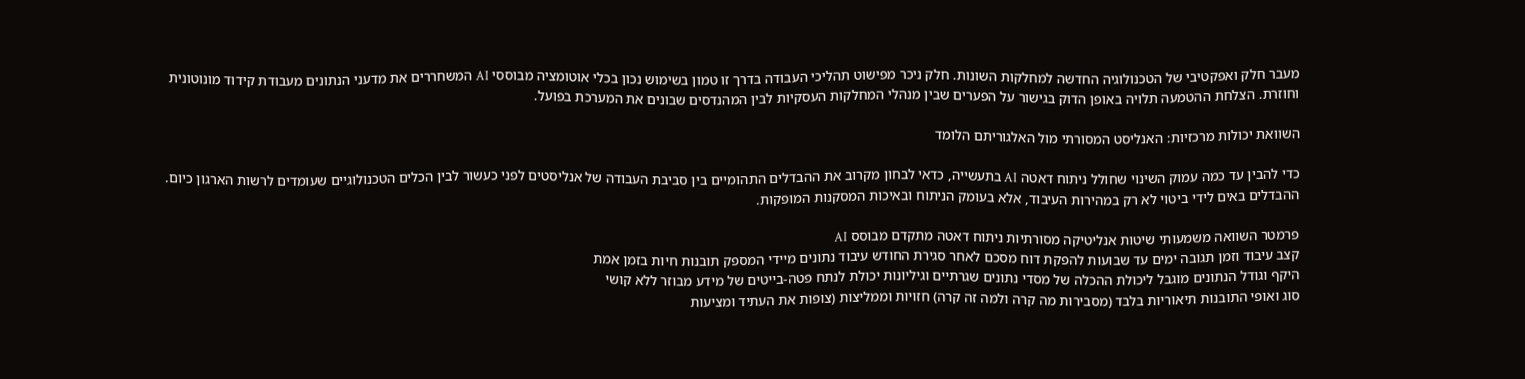מעבר חלק ואפקטיבי של הטכנולוגיה החדשה למחלקות השונות. חלק ניכר מפישוט תהליכי העבודה בדרך זו טמון בשימוש נכון בכלי אוטומציה מבוססי AI המשחררים את מדעני הנתונים מעבודת קידוד מונוטונית וחוזרת. הצלחת ההטמעה תלויה באופן הדוק בגישור על הפערים שבין מנהלי המחלקות העסקיות לבין המהנדסים שבונים את המערכת בפועל.

השוואת יכולות מרכזיות: האנליסט המסורתי מול האלגוריתם הלומד

כדי להבין עד כמה עמוק השינוי שחולל ניתוח דאטה AI בתעשייה, כדאי לבחון מקרוב את ההבדלים התהומיים בין סביבת העבודה של אנליסטים לפני כעשור לבין הכלים הטכנולוגיים שעומדים לרשות הארגון כיום. ההבדלים באים לידי ביטוי לא רק במהירות העיבוד, אלא בעומק הניתוח ובאיכות המסקנות המופקות.

פרמטר השוואה משמעותי שיטות אנליטיקה מסורתיות ניתוח דאטה מתקדם מבוסס AI
קצב עיבוד וזמן תגובה ימים עד שבועות להפקת דוח מסכם לאחר סגירת החודש עיבוד נתונים מיידי המספק תובנות חיות בזמן אמת
היקף וגודל הנתונים מוגבל ליכולת ההכלה של מסדי נתונים שגרתיים וגיליונות יכולת לנתח פטה-בייטים של מידע מבוזר ללא קושי
סוג ואופי התובנות תיאוריות בלבד (מסבירות מה קרה ולמה זה קרה) חזויות וממליצות (צופות את העתיד ומציעות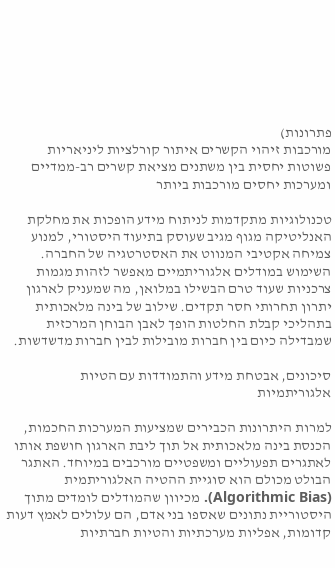פתרונות)
מורכבות זיהוי הקשרים איתור קורלציות ליניאריות פשוטות יחסית בין משתנים מציאת קשרים רב-ממדיים ומערכות יחסים מורכבות ביותר

טכנולוגיות מתקדמות לניתוח מידע הופכות את מחלקת האנליטיקה מגוף מגיב שעוסק בתיעוד היסטורי, למנוע צמיחה אקטיבי המנווט את האסטרטגיה של החברה. השימוש במודלים אלגוריתמיים מאפשר לזהות מגמות צרכניות שעוד טרם הבשילו במלואן, מה שמעניק לארגון יתרון תחרותי חסר תקדים. שילוב של בינה מלאכותית בתהליכי קבלת החלטות הופך לאבן הבוחן המרכזית שמבדילה כיום בין חברות מובילות לבין חברות מדשדשות.

סיכונים, אבטחת מידע והתמודדות עם הטיות אלגוריתמיות

למרות היתרונות הכבירים שמציעות המערכות החכמות, הכנסת בינה מלאכותית אל תוך ליבת הארגון חושפת אותו לאתגרים תפעוליים ומשפטיים מורכבים במיוחד. האתגר הבולט מכולם הוא סוגיית ההטיה האלגוריתמית (Algorithmic Bias). מכיוון שהמודלים לומדים מתוך היסטוריית נתונים שאספו בני אדם, הם עלולים לאמץ דעות קדומות, אפליות מערכתיות והטיות חברתיות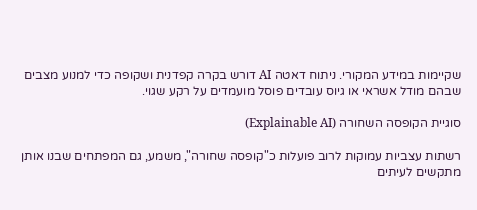שקיימות במידע המקורי. ניתוח דאטה AI דורש בקרה קפדנית ושקופה כדי למנוע מצבים שבהם מודל אשראי או גיוס עובדים פוסל מועמדים על רקע שגוי.

סוגיית הקופסה השחורה (Explainable AI)

רשתות עצביות עמוקות לרוב פועלות כ"קופסה שחורה", משמע, גם המפתחים שבנו אותן מתקשים לעיתים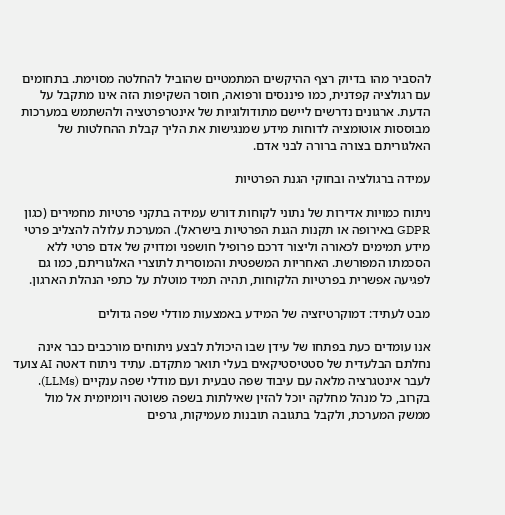להסביר מהו בדיוק רצף ההיקשים המתמטיים שהוביל להחלטה מסוימת. בתחומים עם רגולציה קפדנית, כמו פיננסים ורפואה, חוסר השקיפות הזה אינו מתקבל על הדעת. ארגונים נדרשים ליישם מתודולוגיות של אינטרפרטציה ולהשתמש במערכות מבוססות אוטומציה לדוחות מידע שמנגישות את הליך קבלת ההחלטות של האלגוריתם בצורה ברורה לבני אדם.

עמידה ברגולציה ובחוקי הגנת הפרטיות

ניתוח כמויות אדירות של נתוני לקוחות דורש עמידה בתקני פרטיות מחמירים (כגון GDPR באירופה או תקנות הגנת הפרטיות בישראל). המערכת עלולה להצליב פרטי מידע תמימים לכאורה וליצור דרכם פרופיל חושפני ומדויק של אדם פרטי ללא הסכמתו המפורשת. האחריות המשפטית והמוסרית לתוצרי האלגוריתם, כמו גם לפגיעה אפשרית בפרטיות הלקוחות, תהיה תמיד מוטלת על כתפי הנהלת הארגון.

מבט לעתיד: דמוקרטיזציה של המידע באמצעות מודלי שפה גדולים

אנו עומדים כעת בפתחו של עידן שבו היכולת לבצע ניתוחים מורכבים כבר אינה נחלתם הבלעדית של סטטיסטיקאים בעלי תואר מתקדם. עתיד ניתוח דאטה AI צועד לעבר אינטגרציה מלאה עם עיבוד שפה טבעית ועם מודלי שפה ענקיים (LLMs). בקרוב, כל מנהל מחלקה יוכל להזין שאילתות בשפה פשוטה ויומיומית אל מול ממשק המערכת, ולקבל בתגובה תובנות מעמיקות, גרפים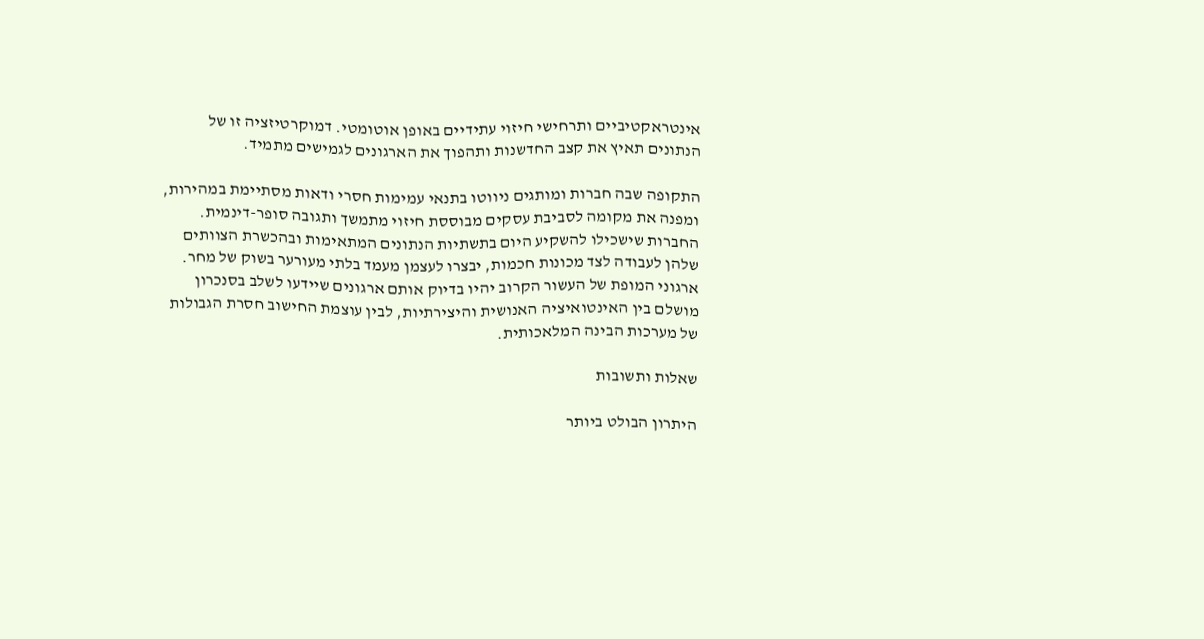אינטראקטיביים ותרחישי חיזוי עתידיים באופן אוטומטי. דמוקרטיזציה זו של הנתונים תאיץ את קצב החדשנות ותהפוך את הארגונים לגמישים מתמיד.

התקופה שבה חברות ומותגים ניווטו בתנאי עמימות חסרי ודאות מסתיימת במהירות, ומפנה את מקומה לסביבת עסקים מבוססת חיזוי מתמשך ותגובה סופר-דינמית. החברות שישכילו להשקיע היום בתשתיות הנתונים המתאימות ובהכשרת הצוותים שלהן לעבודה לצד מכונות חכמות, יבצרו לעצמן מעמד בלתי מעורער בשוק של מחר. ארגוני המופת של העשור הקרוב יהיו בדיוק אותם ארגונים שיידעו לשלב בסנכרון מושלם בין האינטואיציה האנושית והיצירתיות, לבין עוצמת החישוב חסרת הגבולות של מערכות הבינה המלאכותית.

שאלות ותשובות

היתרון הבולט ביותר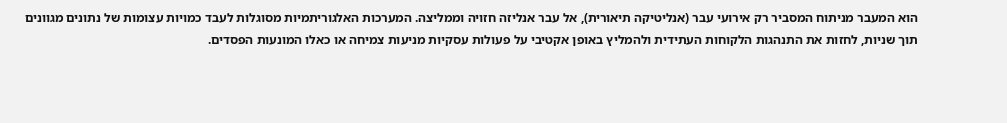הוא המעבר מניתוח המסביר רק אירועי עבר (אנליטיקה תיאורית), אל עבר אנליזה חזויה וממליצה. המערכות האלגוריתמיות מסוגלות לעבד כמויות עצומות של נתונים מגוונים תוך שניות, לחזות את התנהגות הלקוחות העתידית ולהמליץ באופן אקטיבי על פעולות עסקיות מניעות צמיחה או כאלו המונעות הפסדים.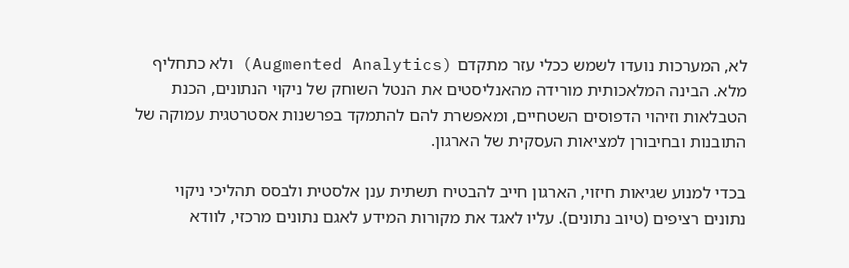לא, המערכות נועדו לשמש ככלי עזר מתקדם (Augmented Analytics) ולא כתחליף מלא. הבינה המלאכותית מורידה מהאנליסטים את הנטל השוחק של ניקוי הנתונים, הכנת הטבלאות וזיהוי הדפוסים השטחיים, ומאפשרת להם להתמקד בפרשנות אסטרטגית עמוקה של התובנות ובחיבורן למציאות העסקית של הארגון.

בכדי למנוע שגיאות חיזוי, הארגון חייב להבטיח תשתית ענן אלסטית ולבסס תהליכי ניקוי נתונים רציפים (טיוב נתונים). עליו לאגד את מקורות המידע לאגם נתונים מרכזי, לוודא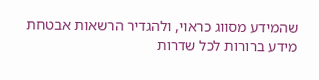שהמידע מסווג כראוי, ולהגדיר הרשאות אבטחת מידע ברורות לכל שדרות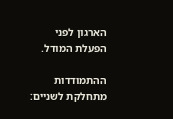הארגון לפני הפעלת המודל.

ההתמודדות מתחלקת לשניים: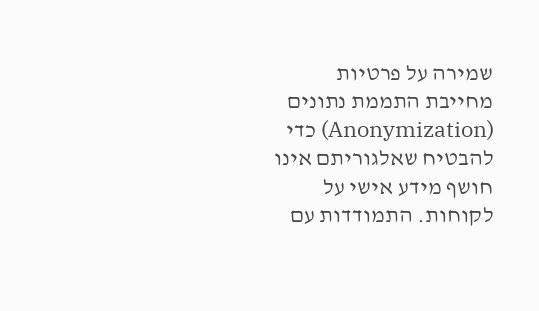שמירה על פרטיות מחייבת התממת נתונים (Anonymization) כדי להבטיח שאלגוריתם אינו חושף מידע אישי על לקוחות. התמודדות עם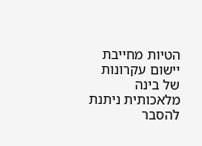הטיות מחייבת יישום עקרונות של בינה מלאכותית ניתנת להסבר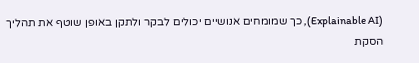(Explainable AI), כך שמומחים אנושיים יכולים לבקר ולתקן באופן שוטף את תהליך הסקת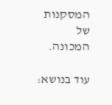המסקנות של המכונה.

עוד בנושא: